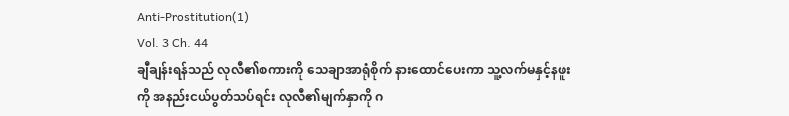Anti-Prostitution(1)
Vol. 3 Ch. 44
ချီချန်းရန်သည် လုလီ၏စကားကို သေချာအာရုံစိုက် နားထောင်ပေးကာ သူ့လက်မနှင့်နဖူးကို အနည်းငယ်ပွတ်သပ်ရင်း လုလီ၏မျက်နှာကို ဂ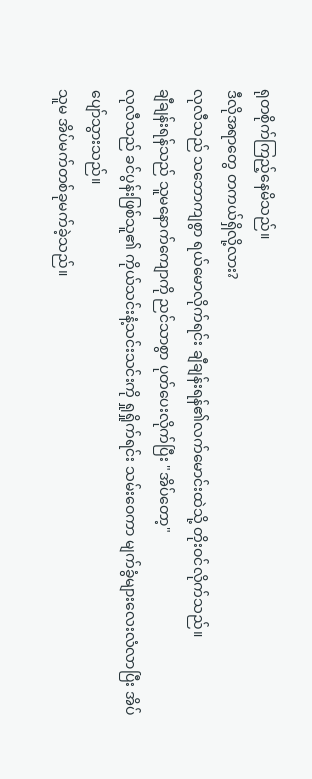ရုတစိုက်ကြည့်နေမိသည်။
ဒီလိုအရာတွေ တကယ်ရှိလို့လား?
လုလီသည် သဘောကျစွာ ရယ်မောလိုက်ရင်း ချီချန်းရန်၏လက်မောင်းထဲသို့ တိုးဝင်လိုက်သည်။
ချီချန်းရန်သည် သူမနောက်ကျောကို ညင်သာစွာ ပုတ်ပေးလိုက်ပြီး "အိပ်တော့"
လုလီသည် ခင်ပွန်းဖြစ်သူ၏ ကိုယ်သင်းနံ့သင်းသင်းကို ရှုရှိုက်ရင်း သမ်းဝေကာ မျက်ခွံများလေးလံလာပြီး အိပ်ပျော်သွားသည်။
သူမ အိပ်မက်တစ်ခုမက်ခဲ့သည်။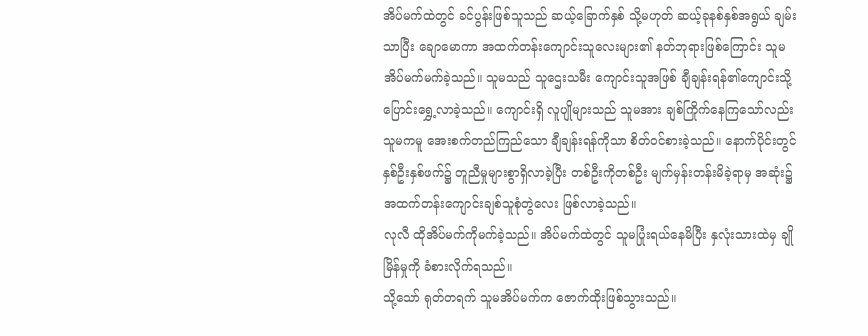အိပ်မက်ထဲတွင် ခင်ပွန်းဖြစ်သူသည် ဆယ့်ခြောက်နှစ် သို့မဟုတ် ဆယ့်ခုနစ်နှစ်အရွယ် ချမ်းသာပြီး ချောမောကာ အထက်တန်းကျောင်းသူလေးများ၏ နတ်ဘုရားဖြစ်ကြောင်း သူမ အိပ်မက်မက်ခဲ့သည်။ သူမသည် သူဌေးသမီး ကျောင်းသူအဖြစ် ချီချန်းရန်၏ကျောင်းသို့ ပြောင်းရွှေ့လာခဲ့သည်။ ကျောင်းရှိ လူပျိုများသည် သူမအား ချစ်ကြိုက်နေကြသော်လည်း သူမကမူ အေးစက်တည်ကြည်သော ချီချန်းရန်ကိုသာ စိတ်ဝင်စားခဲ့သည်။ နောက်ပိုင်းတွင် နှစ်ဦးနှစ်ဖက်၌ တူညီမှုများစွာရှိလာခဲ့ပြီး တစ်ဦးကိုတစ်ဦး မျက်မှန်းတန်းမိခဲ့ရာမှ အဆုံး၌ အထက်တန်းကျောင်းချစ်သူစုံတွဲလေး ဖြစ်လာခဲ့သည်။
လုလီ ထိုအိပ်မက်ကိုမက်ခဲ့သည်။ အိပ်မက်ထဲတွင် သူမပြုံးရယ်နေမိပြီး နှလုံးသားထဲမှ ချိုမြိန်မှုကို ခံစားလိုက်ရသည်။
သို့သော် ရုတ်တရက် သူမအိပ်မက်က ဇောက်ထိုးဖြစ်သွားသည်။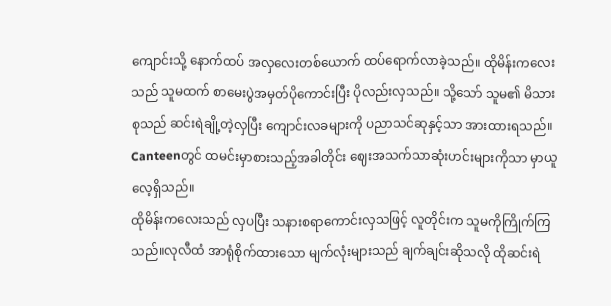ကျောင်းသို့ နောက်ထပ် အလှလေးတစ်ယောက် ထပ်ရောက်လာခဲ့သည်။ ထိုမိန်းကလေးသည် သူမထက် စာမေးပွဲအမှတ်ပိုကောင်းပြီး ပိုလည်းလှသည်။ သို့သော် သူမ၏ မိသားစုသည် ဆင်းရဲချို့တဲ့လှပြီး ကျောင်းလခများကို ပညာသင်ဆုနှင့်သာ အားထားရသည်။ Canteenတွင် ထမင်းမှာစားသည့်အခါတိုင်း ဈေးအသက်သာဆုံးဟင်းများကိုသာ မှာယူလေ့ရှိသည်။
ထိုမိန်းကလေးသည် လှပပြီး သနားစရာကောင်းလှသဖြင့် လူတိုင်းက သူမကိုကြိုက်ကြသည်။လုလီထံ အာရုံစိုက်ထားသော မျက်လုံးများသည် ချက်ချင်းဆိုသလို ထိုဆင်းရဲ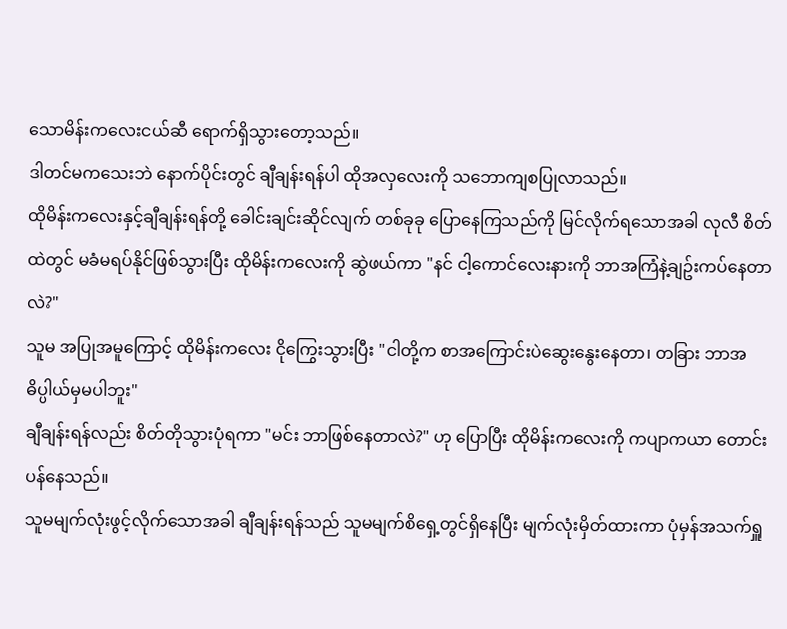သောမိန်းကလေးငယ်ဆီ ရောက်ရှိသွားတော့သည်။
ဒါတင်မကသေးဘဲ နောက်ပိုင်းတွင် ချီချန်းရန်ပါ ထိုအလှလေးကို သဘောကျစပြုလာသည်။
ထိုမိန်းကလေးနှင့်ချီချန်းရန်တို့ ခေါင်းချင်းဆိုင်လျက် တစ်ခုခု ပြောနေကြသည်ကို မြင်လိုက်ရသောအခါ လုလီ စိတ်ထဲတွင် မခံမရပ်နိုင်ဖြစ်သွားပြီး ထိုမိန်းကလေးကို ဆွဲဖယ်ကာ "နင် ငါ့ကောင်လေးနားကို ဘာအကြံနဲ့ချဥ်းကပ်နေတာလဲ?"
သူမ အပြုအမူကြောင့် ထိုမိန်းကလေး ငိုကြွေးသွားပြီး "ငါတို့က စာအကြောင်းပဲဆွေးနွေးနေတာ၊ တခြား ဘာအဓိပ္ပါယ်မှမပါဘူး"
ချီချန်းရန်လည်း စိတ်တိုသွားပုံရကာ "မင်း ဘာဖြစ်နေတာလဲ?" ဟု ပြောပြီး ထိုမိန်းကလေးကို ကပျာကယာ တောင်းပန်နေသည်။
သူမမျက်လုံးဖွင့်လိုက်သောအခါ ချီချန်းရန်သည် သူမမျက်စိရှေ့တွင်ရှိနေပြီး မျက်လုံးမှိတ်ထားကာ ပုံမှန်အသက်ရှူ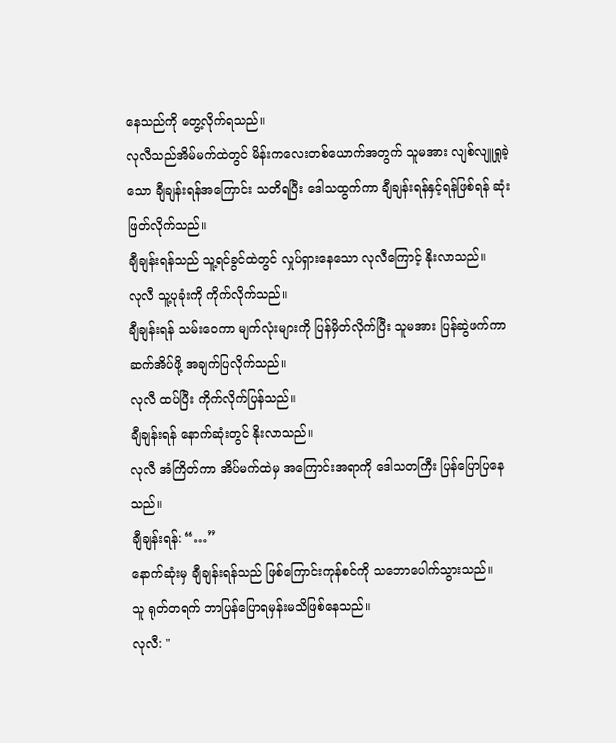နေသည်ကို တွေ့လိုက်ရသည်။
လုလီသည်အိမ်မက်ထဲတွင် မိန်းကလေးတစ်ယောက်အတွက် သူမအား လျစ်လျူရှုခဲ့သော ချီချန်းရန်အကြောင်း သတိရပြီး ဒေါသထွက်ကာ ချီချန်းရန်နှင့်ရန်ဖြစ်ရန် ဆုံးဖြတ်လိုက်သည်။
ချီချန်းရန်သည် သူ့ရင်ခွင်ထဲတွင် လှုပ်ရှားနေသော လုလီကြောင့် နိုးလာသည်။
လုလီ သူ့ပုခုံးကို ကိုက်လိုက်သည်။
ချီချန်းရန် သမ်းဝေကာ မျက်လုံးများကို ပြန်မှိတ်လိုက်ပြီး သူမအား ပြန်ဆွဲဖက်ကာ ဆက်အိပ်ဖို့ အချက်ပြလိုက်သည်။
လုလီ ထပ်ပြီး ကိုက်လိုက်ပြန်သည်။
ချီချန်းရန် နောက်ဆုံးတွင် နိုးလာသည်။
လုလီ အံကြိတ်ကာ အိပ်မက်ထဲမှ အကြောင်းအရာကို ဒေါသတကြီး ပြန်ပြောပြနေသည်။
ချီချန်းရန်: “…”
နောက်ဆုံးမှ ချီချန်းရန်သည် ဖြစ်ကြောင်းကုန်စင်ကို သဘောပေါက်သွားသည်။
သူ ရုတ်တရက် ဘာပြန်ပြောရမှန်းမသိဖြစ်နေသည်။
လုလီ: "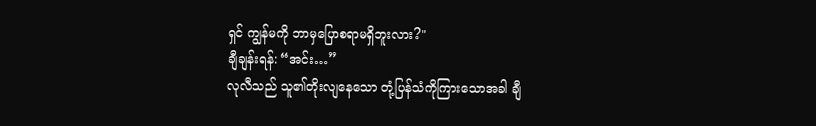ရှင် ကျွန်မကို ဘာမှပြောစရာမရှိဘူးလား?"
ချီချန်းရန်: “အင်း…”
လုလီသည် သူ၏တိုးလျနေသော တုံ့ပြန်သံကိုကြားသောအခါ ချီ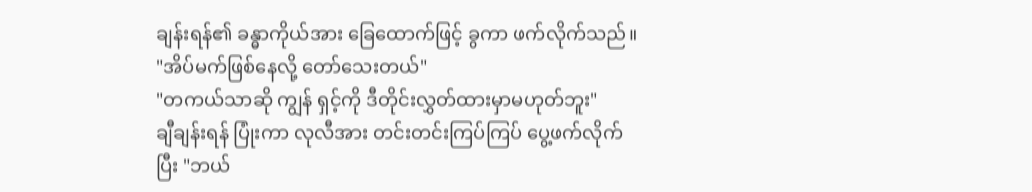ချန်းရန်၏ ခန္ဓာကိုယ်အား ခြေထောက်ဖြင့် ခွကာ ဖက်လိုက်သည်။
"အိပ်မက်ဖြစ်နေလို့ တော်သေးတယ်"
"တကယ်သာဆို ကျွန် ရှင့်ကို ဒီတိုင်းလွှတ်ထားမှာမဟုတ်ဘူး"
ချီချန်းရန် ပြုံးကာ လုလီအား တင်းတင်းကြပ်ကြပ် ပွေ့ဖက်လိုက်ပြီး "ဘယ်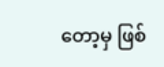တော့မှ ဖြစ်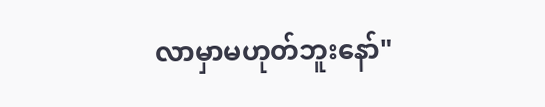လာမှာမဟုတ်ဘူးနော်"